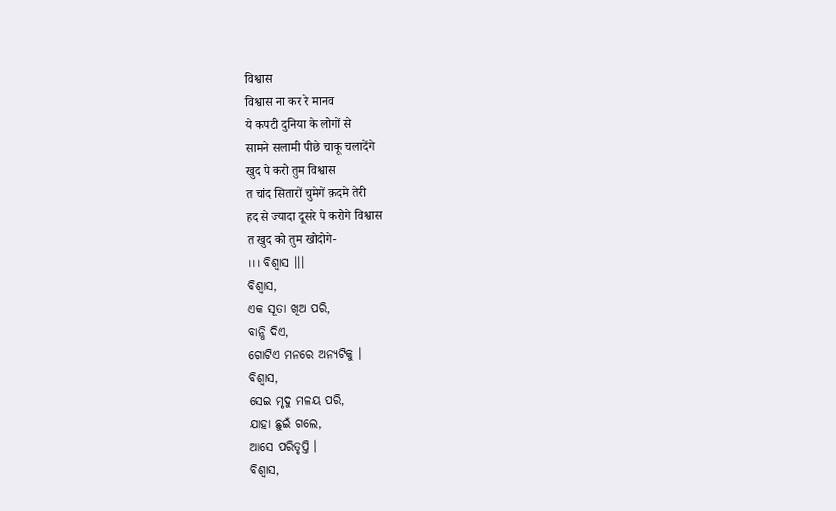विश्वास
विश्वास ना कर रे मानव
ये कपटी दुनिया के लोगों से
सामने सलामी पीछे चाकू चलादेंगे
खुद पे करो तुम विश्वास
त चांद सितारों चुमेगें क़दमे तेरी
हद से ज्यादा दूसरे पे करोगे विश्वास
त खुद को तुम खोदोगे-
।।। ବିଶ୍ୱାସ ।।।
ବିଶ୍ୱାସ,
ଏକ ସୂତା ଖିଅ ପରି,
ବାନ୍ଧି ଦିଏ,
ଗୋଟିଏ ମନରେ ଅନ୍ୟଟିକୁ ।
ବିଶ୍ୱାସ,
ସେଇ ମୃଦୁ ମଳୟ ପରି,
ଯାହା ଛୁଇଁ ଗଲେ,
ଆସେ ପରିତୃପ୍ତି ।
ବିଶ୍ୱାସ,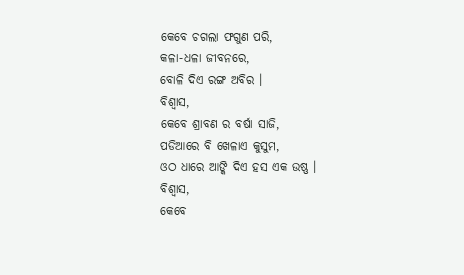କେବେ ଚଗଲା ଫଗୁଣ ପରି,
କଳା-ଧଳା ଜୀବନରେ,
ବୋଳି ଦିଏ ରଙ୍ଗ ଅବିର ।
ବିଶ୍ୱାସ,
କେବେ ଶ୍ରାବଣ ର ବର୍ଷା ସାଜି,
ପଡିଆରେ ବି ଖେଳାଏ କୁସୁମ,
ଓଠ ଧାରେ ଆଙ୍କି ଦିଏ ହସ ଏକ ଉଷ୍ଣ ।
ବିଶ୍ୱାସ,
କେବେ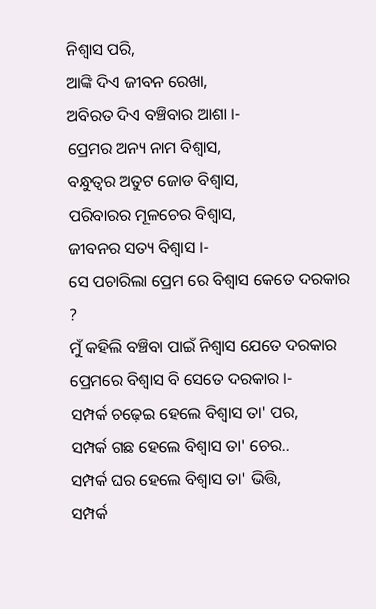ନିଶ୍ୱାସ ପରି,
ଆଙ୍କି ଦିଏ ଜୀବନ ରେଖା,
ଅବିରତ ଦିଏ ବଞ୍ଚିବାର ଆଶା ।-
ପ୍ରେମର ଅନ୍ୟ ନାମ ବିଶ୍ୱାସ,
ବନ୍ଧୁତ୍ୱର ଅତୁଟ ଜୋଡ ବିଶ୍ୱାସ,
ପରିବାରର ମୂଳଚେର ବିଶ୍ୱାସ,
ଜୀବନର ସତ୍ୟ ବିଶ୍ୱାସ ।-
ସେ ପଚାରିଲା ପ୍ରେମ ରେ ବିଶ୍ୱାସ କେତେ ଦରକାର ?
ମୁଁ କହିଲି ବଞ୍ଚିବା ପାଇଁ ନିଶ୍ୱାସ ଯେତେ ଦରକାର ପ୍ରେମରେ ବିଶ୍ୱାସ ବି ସେତେ ଦରକାର ।-
ସମ୍ପର୍କ ଚଢ଼େଇ ହେଲେ ବିଶ୍ୱାସ ତା' ପର,
ସମ୍ପର୍କ ଗଛ ହେଲେ ବିଶ୍ୱାସ ତା' ଚେର..
ସମ୍ପର୍କ ଘର ହେଲେ ବିଶ୍ୱାସ ତା' ଭିତ୍ତି,
ସମ୍ପର୍କ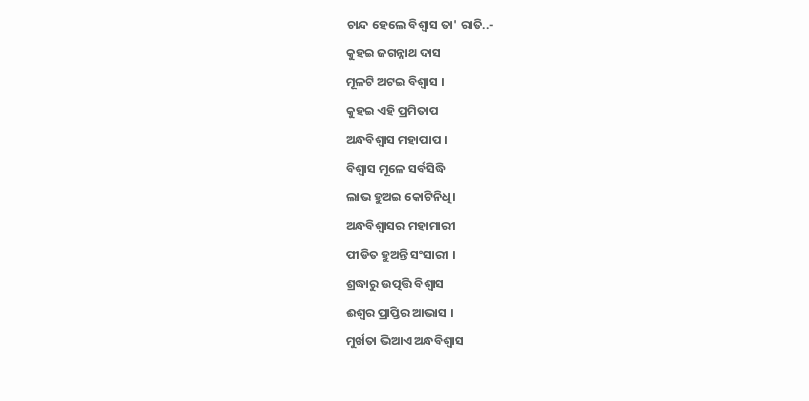ଚାନ୍ଦ ହେଲେ ବିଶ୍ୱାସ ତା' ରାତି..-
କୁହଇ ଜଗନ୍ନାଥ ଦାସ
ମୂଳଟି ଅଟଇ ବିଶ୍ୱାସ ।
କୁହଇ ଏହି ପ୍ରମିତାପ
ଅନ୍ଧବିଶ୍ୱାସ ମହାପାପ ।
ବିଶ୍ୱାସ ମୂଳେ ସର୍ବସିଦ୍ଧି
ଲାଭ ହୁଅଇ କୋଟିନିଧି।
ଅନ୍ଧବିଶ୍ୱାସର ମହାମାରୀ
ପୀଡିତ ହୁଅନ୍ତି ସଂସାରୀ ।
ଶ୍ରଦ୍ଧାରୁ ଉତ୍ପତ୍ତି ବିଶ୍ୱାସ
ଈଶ୍ୱର ପ୍ରାପ୍ତିର ଆଭାସ ।
ମୁର୍ଖତା ଭିଆଏ ଅନ୍ଧବିଶ୍ୱାସ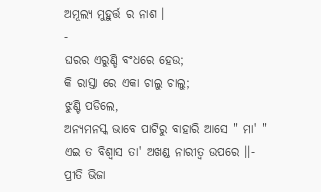ଅମୂଲ୍ୟ ମୁହୁର୍ତ୍ତ ର ନାଶ ।
-
ଘରର ଏରୁଣ୍ଡି ବଂଧରେ ହେଉ;
କି ରାସ୍ତା ରେ ଏକା ଚାଲୁ ଚାଲୁ;
ଝୁଣ୍ଟି ପଡିଲେ,
ଅନ୍ୟମନସ୍କ ଭାବେ ପାଟିରୁ ବାହାରି ଆସେ " ମା' "
ଏଇ ତ ବିଶ୍ୱାସ ତା' ଅଖଣ୍ଡ ନାରୀତ୍ୱ ଉପରେ ।।-
ପ୍ରୀତି ଭିଜା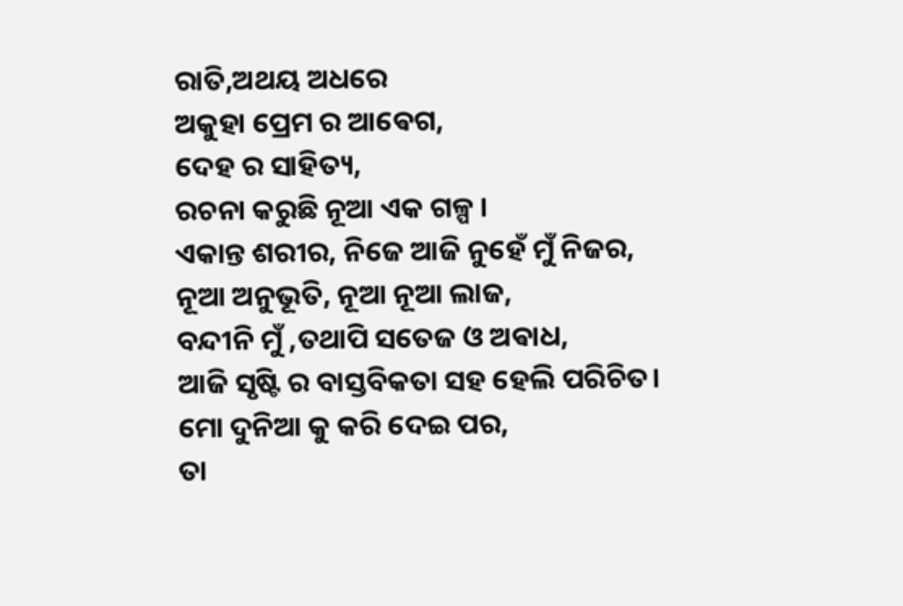ରାତି,ଅଥୟ ଅଧରେ
ଅକୁହା ପ୍ରେମ ର ଆଵେଗ,
ଦେହ ର ସାହିତ୍ୟ,
ରଚନା କରୁଛି ନୂଆ ଏକ ଗଳ୍ପ ।
ଏକାନ୍ତ ଶରୀର, ନିଜେ ଆଜି ନୁହେଁ ମୁଁ ନିଜର,
ନୂଆ ଅନୁଭୂତି, ନୂଆ ନୂଆ ଲାଜ,
ବନ୍ଦୀନି ମୁଁ ,ତଥାପି ସତେଜ ଓ ଅଵାଧ,
ଆଜି ସୃଷ୍ଟି ର ବାସ୍ତବିକତା ସହ ହେଲି ପରିଚିତ।
ମୋ ଦୁନିଆ କୁ କରି ଦେଇ ପର,
ତା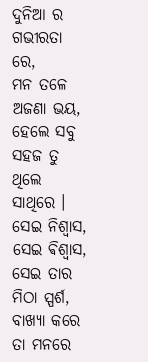ଦୁନିଆ ର ଗଭୀରତା ରେ,
ମନ ତଳେ ଅଜଣା ଭୟ,
ହେଲେ ସବୁ ସହଜ ତୁ ଥିଲେ ସାଥିରେ ।
ସେଇ ନିଶ୍ୱାସ, ସେଇ ଵିଶ୍ଵାସ,
ସେଇ ତାର ମିଠା ସ୍ପର୍ଶ,
ବାଖ୍ୟା କରେ ତା ମନରେ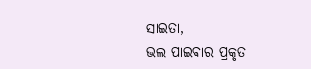ସାଇତା,
ଭଲ ପାଇଵାର ପ୍ରକୃତ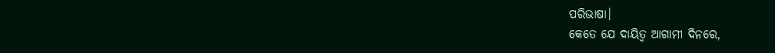ପରିଭାଷା।
କେତେ ଯେ ଦାୟିତ୍ୱ ଆଗାମୀ ଦିନରେ,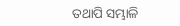ତଥାପି ସମ୍ଭାଳି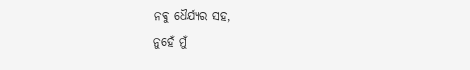ନଵୁ ଧୈର୍ଯ୍ୟର ସହ,
ନୁହେଁ ମୁଁ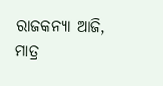ରାଜକନ୍ୟା ଆଜି,
ମାତ୍ର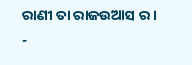ରାଣୀ ତା ରାଜଉଆସ ର ।
-